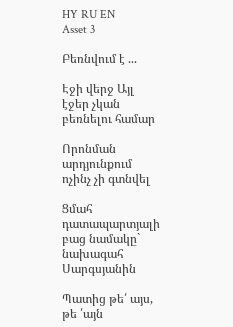HY RU EN
Asset 3

Բեռնվում է ...

Էջի վերջ Այլ էջեր չկան բեռնելու համար

Որոնման արդյունքում ոչինչ չի գտնվել

Ցմահ դատապարտյալի բաց նամակը` նախագահ Սարգսյանին

Պատից թե՛ այս, թե ՛այն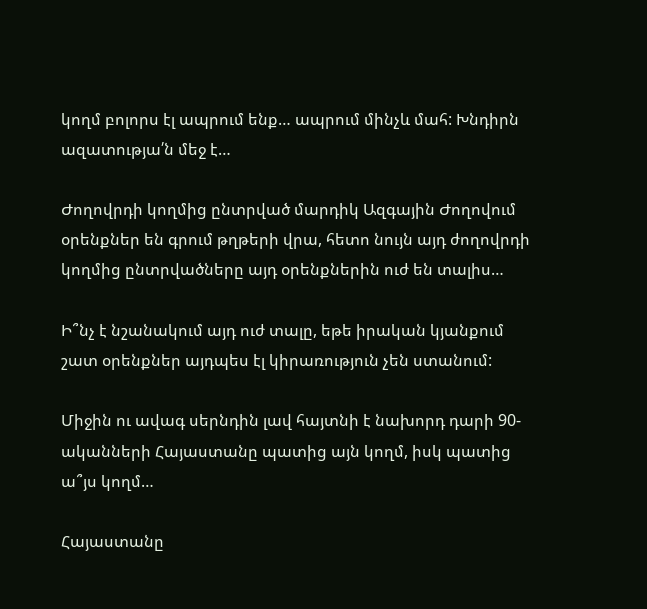կողմ բոլորս էլ ապրում ենք… ապրում մինչև մահ: Խնդիրն ազատությա՛ն մեջ է…

Ժողովրդի կողմից ընտրված մարդիկ Ազգային Ժողովում օրենքներ են գրում թղթերի վրա, հետո նույն այդ ժողովրդի կողմից ընտրվածները այդ օրենքներին ուժ են տալիս…

Ի՞նչ է նշանակում այդ ուժ տալը, եթե իրական կյանքում շատ օրենքներ այդպես էլ կիրառություն չեն ստանում:

Միջին ու ավագ սերնդին լավ հայտնի է նախորդ դարի 90-ականների Հայաստանը պատից այն կողմ, իսկ պատից ա՞յս կողմ…

Հայաստանը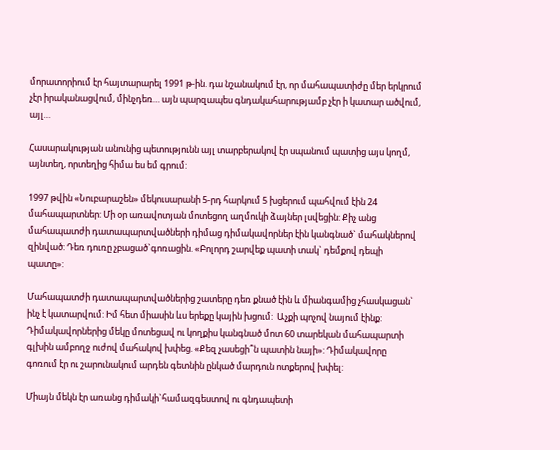մորատորիում էր հայտարարել 1991 թ-ին. դա նշանակում էր, որ մահապատիժը մեր երկրում չէր իրականացվում, մինչդեռ… այն պարզապես գնդակահարությամբ չէր ի կատար ածվում, այլ…

Հասարակության անունից պետությունն այլ տարբերակով էր սպանում պատից այս կողմ, այնտեղ, որտեղից հիմա ես եմ գրում:

1997 թվին «Նուբարաշեն» մեկուսարանի 5-րդ հարկում 5 խցերում պահվում էին 24 մահապարտներ: Մի օր առավոտյան մոտեցող աղմուկի ձայներ լսվեցին: Քիչ անց մահապատժի դատապարտվածների դիմաց դիմակավորներ էին կանգնած` մահակներով զինված: Դեռ դուռը չբացած`գոռացին. «Բոլորդ շարվեք պատի տակ` դեմքով դեպի պատը»:

Մահապատժի դատապարտվածներից շատերը դեռ քնած էին և միանգամից չհասկացան` ինչ է կատարվում: Իմ հետ միասին ևս երեքը կային խցում:  Աչքի պոչով նայում էինք: Դիմակավորներից մեկը մոտեցավ ու կողքիս կանգնած մոտ 60 տարեկան մահապարտի գլխին ամբողջ ուժով մահակով խփեց. «Քեզ չասեցի՞ն պատին նայի»: Դիմակավորը գոռում էր ու շարունակում արդեն գետնին ընկած մարդուն ոտքերով խփել:

Միայն մեկն էր առանց դիմակի`համազգեստով ու գնդապետի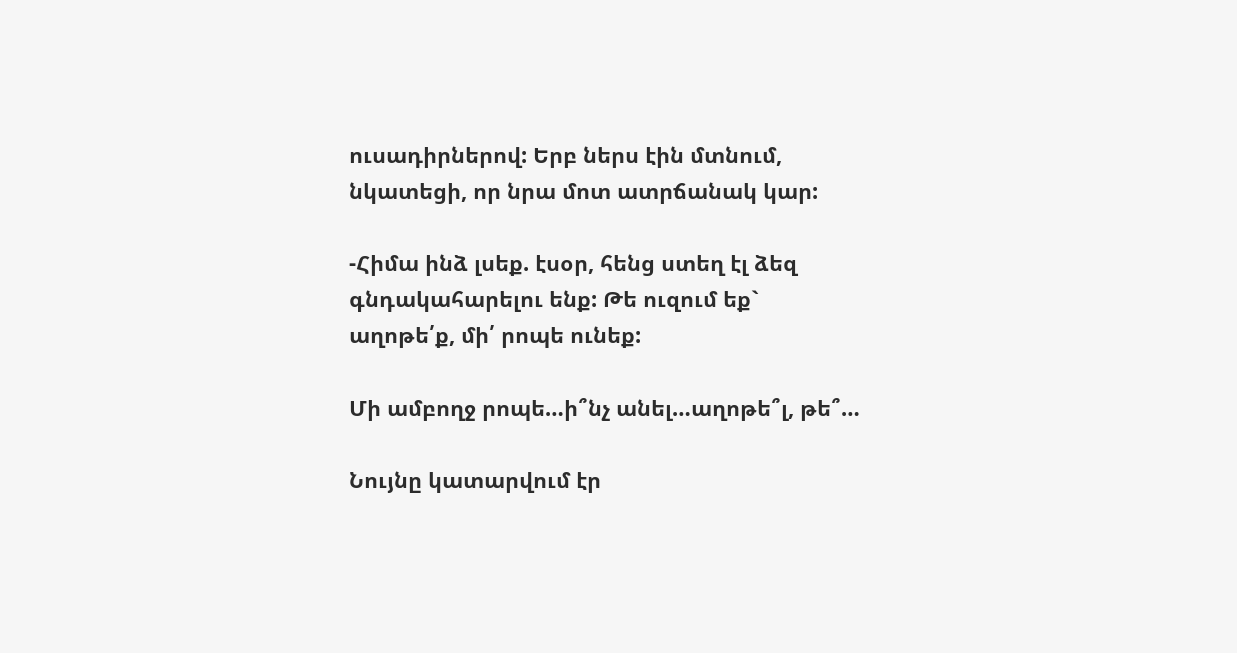ուսադիրներով: Երբ ներս էին մտնում, նկատեցի, որ նրա մոտ ատրճանակ կար:

-Հիմա ինձ լսեք. էսօր, հենց ստեղ էլ ձեզ գնդակահարելու ենք: Թե ուզում եք` աղոթե՛ք, մի՛ րոպե ունեք:

Մի ամբողջ րոպե…ի՞նչ անել…աղոթե՞լ, թե՞…

Նույնը կատարվում էր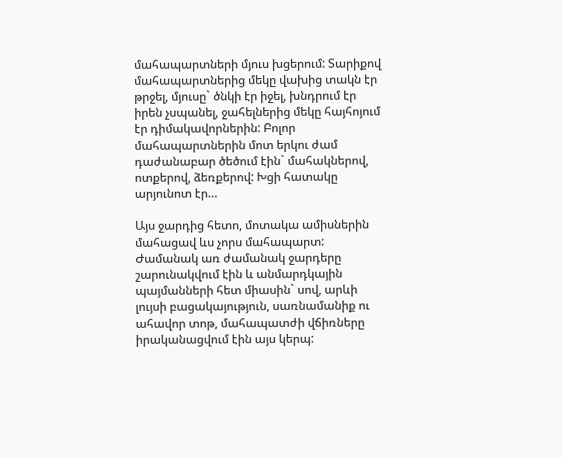մահապարտների մյուս խցերում: Տարիքով մահապարտներից մեկը վախից տակն էր թրջել, մյուսը` ծնկի էր իջել, խնդրում էր իրեն չսպանել, ջահելներից մեկը հայհոյում էր դիմակավորներին: Բոլոր մահապարտներին մոտ երկու ժամ դաժանաբար ծեծում էին` մահակներով, ոտքերով, ձեռքերով: Խցի հատակը արյունոտ էր…

Այս ջարդից հետո, մոտակա ամիսներին մահացավ ևս չորս մահապարտ: Ժամանակ առ ժամանակ ջարդերը շարունակվում էին և անմարդկային պայմանների հետ միասին` սով, արևի լույսի բացակայություն, սառնամանիք ու ահավոր տոթ, մահապատժի վճիռները իրականացվում էին այս կերպ: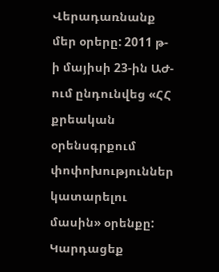Վերադառնանք մեր օրերը: 2011 թ-ի մայիսի 23-ին ԱԺ-ում ընդունվեց «ՀՀ քրեական օրենսգրքում փոփոխություններ կատարելու մասին» օրենքը: Կարդացեք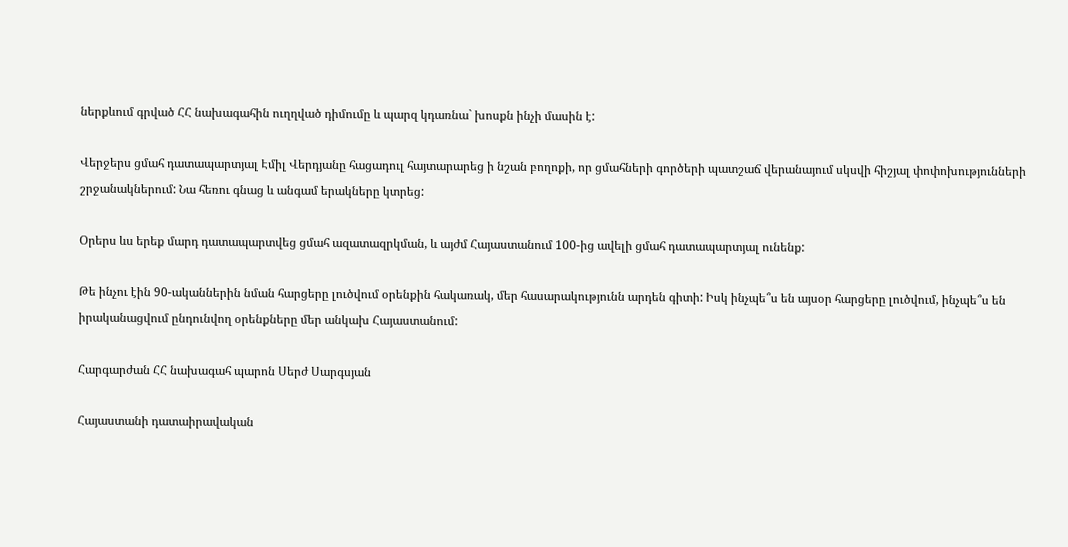ներքևում գրված ՀՀ նախագահին ուղղված դիմումը և պարզ կդառնա` խոսքն ինչի մասին է:

Վերջերս ցմահ դատապարտյալ Էմիլ Վերդյանը հացադուլ հայտարարեց ի նշան բողոքի, որ ցմահների գործերի պատշաճ վերանայում սկսվի հիշյալ փոփոխությունների շրջանակներում: Նա հեռու գնաց և անգամ երակները կտրեց:

Օրերս ևս երեք մարդ դատապարտվեց ցմահ ազատազրկման, և այժմ Հայաստանում 100-ից ավելի ցմահ դատապարտյալ ունենք:

Թե ինչու էին 90-ականներին նման հարցերը լուծվում օրենքին հակառակ, մեր հասարակությունն արդեն գիտի: Իսկ ինչպե՞ս են այսօր հարցերը լուծվում, ինչպե՞ս են իրականացվում ընդունվող օրենքները մեր անկախ Հայաստանում:

Հարգարժան ՀՀ նախագահ պարոն Սերժ Սարգսյան

Հայաստանի դատաիրավական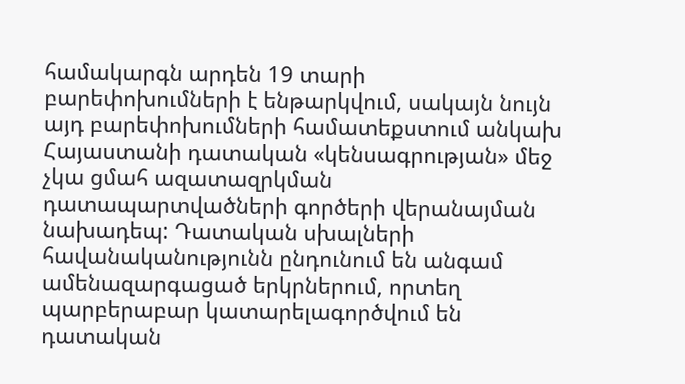համակարգն արդեն 19 տարի բարեփոխումների է ենթարկվում, սակայն նույն այդ բարեփոխումների համատեքստում անկախ Հայաստանի դատական «կենսագրության» մեջ չկա ցմահ ազատազրկման դատապարտվածների գործերի վերանայման նախադեպ: Դատական սխալների հավանականությունն ընդունում են անգամ ամենազարգացած երկրներում, որտեղ պարբերաբար կատարելագործվում են դատական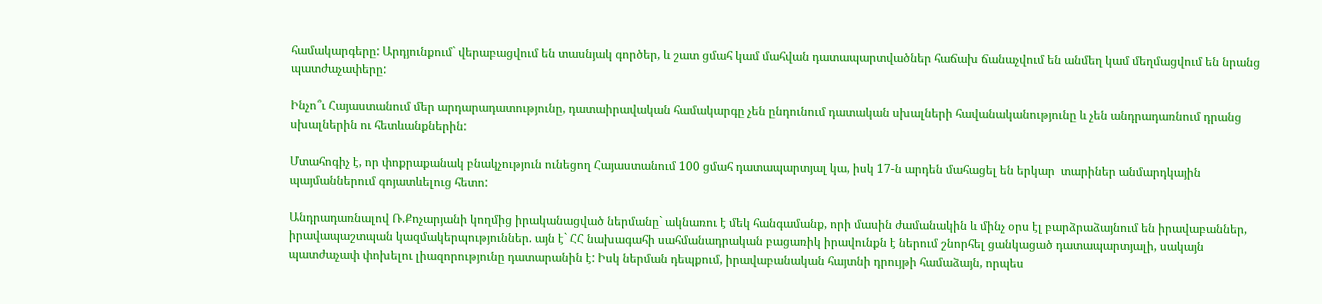համակարգերը: Արդյունքում` վերաբացվում են տասնյակ գործեր, և շատ ցմահ կամ մահվան դատապարտվածներ հաճախ ճանաչվում են անմեղ կամ մեղմացվում են նրանց պատժաչափերը:

Ինչո՞ւ Հայաստանում մեր արդարադատությունը, դատաիրավական համակարգը չեն ընդունում դատական սխալների հավանականությունը և չեն անդրադառնում դրանց սխալներին ու հետևանքներին:

Մտահոգիչ է, որ փոքրաքանակ բնակչություն ունեցող Հայաստանում 100 ցմահ դատապարտյալ կա, իսկ 17-ն արդեն մահացել են երկար  տարիներ անմարդկային պայմաններում գոյատևելուց հետո:

Անդրադառնալով Ռ.Քոչարյանի կողմից իրականացված ներմանը` ակնառու է մեկ հանգամանք, որի մասին ժամանակին և մինչ օրս էլ բարձրաձայնում են իրավաբաններ, իրավապաշտպան կազմակերպություններ. այն է` ՀՀ նախագահի սահմանադրական բացառիկ իրավունքն է ներում շնորհել ցանկացած դատապարտյալի, սակայն պատժաչափ փոխելու լիազորությունը դատարանին է: Իսկ ներման դեպքում, իրավաբանական հայտնի դրույթի համաձայն, որպես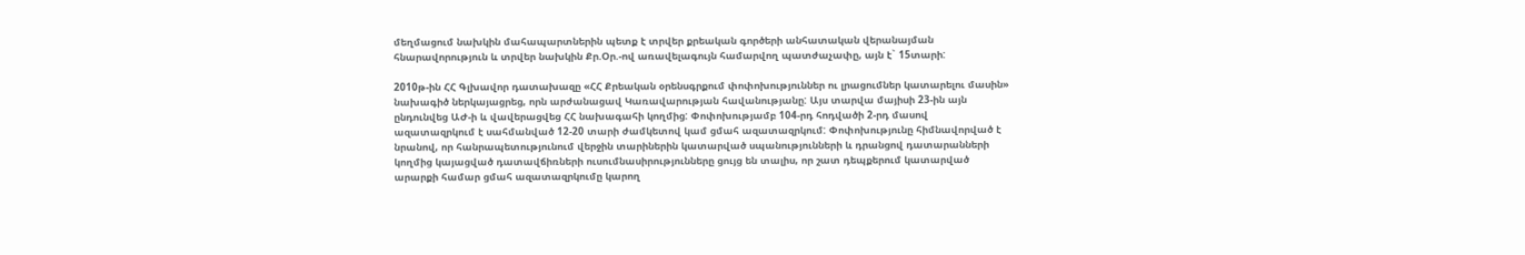մեղմացում նախկին մահապարտներին պետք է տրվեր քրեական գործերի անհատական վերանայման հնարավորություն և տրվեր նախկին Քր.Օր.-ով առավելագույն համարվող պատժաչափը, այն է` 15տարի:

2010թ-ին ՀՀ Գլխավոր դատախազը «ՀՀ Քրեական օրենսգրքում փոփոխություններ ու լրացումներ կատարելու մասին» նախագիծ ներկայացրեց, որն արժանացավ Կառավարության հավանությանը: Այս տարվա մայիսի 23-ին այն ընդունվեց ԱԺ-ի և վավերացվեց ՀՀ նախագահի կողմից: Փոփոխությամբ 104-րդ հոդվածի 2-րդ մասով ազատազրկում է սահմանված 12-20 տարի ժամկետով կամ ցմահ ազատազրկում: Փոփոխությունը հիմնավորված է նրանով, որ հանրապետությունում վերջին տարիներին կատարված սպանությունների և դրանցով դատարանների կողմից կայացված դատավճիռների ուսումնասիրությունները ցույց են տալիս, որ շատ դեպքերում կատարված արարքի համար ցմահ ազատազրկումը կարող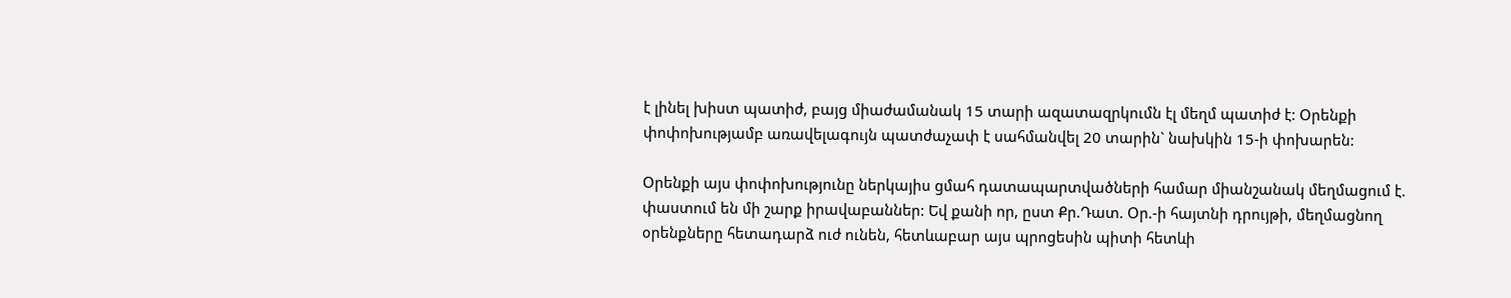է լինել խիստ պատիժ, բայց միաժամանակ 15 տարի ազատազրկումն էլ մեղմ պատիժ է: Օրենքի փոփոխությամբ առավելագույն պատժաչափ է սահմանվել 20 տարին` նախկին 15-ի փոխարեն:

Օրենքի այս փոփոխությունը ներկայիս ցմահ դատապարտվածների համար միանշանակ մեղմացում է. փաստում են մի շարք իրավաբաններ: Եվ քանի որ, ըստ Քր.Դատ. Օր.-ի հայտնի դրույթի, մեղմացնող օրենքները հետադարձ ուժ ունեն, հետևաբար այս պրոցեսին պիտի հետևի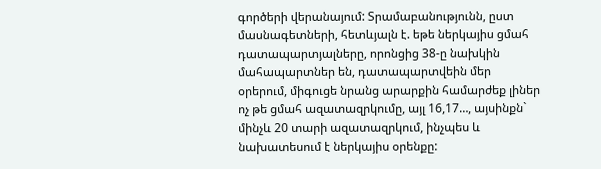գործերի վերանայում: Տրամաբանությունն, ըստ մասնագետների, հետևյալն է. եթե ներկայիս ցմահ դատապարտյալները, որոնցից 38-ը նախկին մահապարտներ են, դատապարտվեին մեր օրերում, միգուցե նրանց արարքին համարժեք լիներ ոչ թե ցմահ ազատազրկումը, այլ 16,17…, այսինքն` մինչև 20 տարի ազատազրկում, ինչպես և նախատեսում է ներկայիս օրենքը: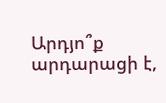Արդյո՞ք արդարացի է,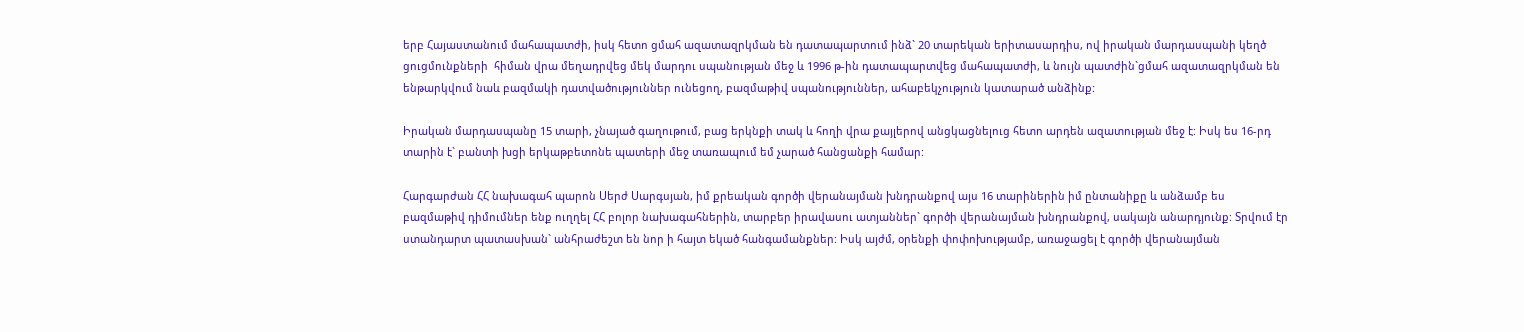երբ Հայաստանում մահապատժի, իսկ հետո ցմահ ազատազրկման են դատապարտում ինձ` 20 տարեկան երիտասարդիս, ով իրական մարդասպանի կեղծ ցուցմունքների  հիման վրա մեղադրվեց մեկ մարդու սպանության մեջ և 1996 թ-ին դատապարտվեց մահապատժի, և նույն պատժին`ցմահ ազատազրկման են ենթարկվում նաև բազմակի դատվածություններ ունեցող, բազմաթիվ սպանություններ, ահաբեկչություն կատարած անձինք:

Իրական մարդասպանը 15 տարի, չնայած գաղութում, բաց երկնքի տակ և հողի վրա քայլերով անցկացնելուց հետո արդեն ազատության մեջ է: Իսկ ես 16-րդ տարին է` բանտի խցի երկաթբետոնե պատերի մեջ տառապում եմ չարած հանցանքի համար:

Հարգարժան ՀՀ նախագահ պարոն Սերժ Սարգսյան, իմ քրեական գործի վերանայման խնդրանքով այս 16 տարիներին իմ ընտանիքը և անձամբ ես բազմաթիվ դիմումներ ենք ուղղել ՀՀ բոլոր նախագահներին, տարբեր իրավասու ատյաններ` գործի վերանայման խնդրանքով, սակայն անարդյունք: Տրվում էր ստանդարտ պատասխան` անհրաժեշտ են նոր ի հայտ եկած հանգամանքներ: Իսկ այժմ, օրենքի փոփոխությամբ, առաջացել է գործի վերանայման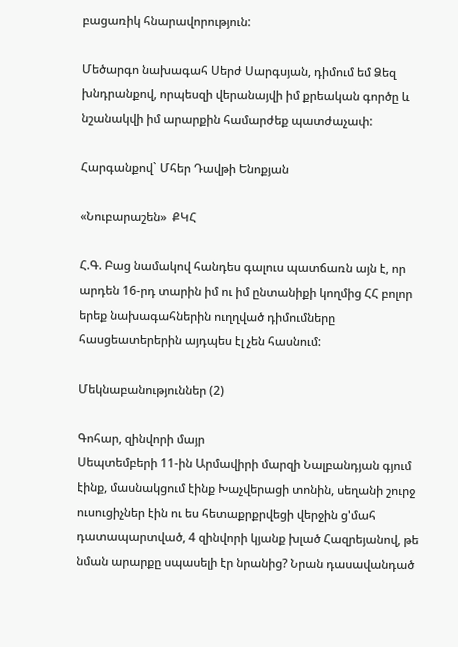բացառիկ հնարավորություն:

Մեծարգո նախագահ Սերժ Սարգսյան, դիմում եմ Ձեզ խնդրանքով, որպեսզի վերանայվի իմ քրեական գործը և նշանակվի իմ արարքին համարժեք պատժաչափ:

Հարգանքով` Մհեր Դավթի Ենոքյան

«Նուբարաշեն»  ՔԿՀ

Հ.Գ. Բաց նամակով հանդես գալուս պատճառն այն է, որ արդեն 16-րդ տարին իմ ու իմ ընտանիքի կողմից ՀՀ բոլոր երեք նախագահներին ուղղված դիմումները հասցեատերերին այդպես էլ չեն հասնում:

Մեկնաբանություններ (2)

Գոհար, զինվորի մայր
Սեպտեմբերի 11-ին Արմավիրի մարզի Նալբանդյան գյում էինք, մասնակցում էինք Խաչվերացի տոնին, սեղանի շուրջ ուսուցիչներ էին ու ես հետաքրքրվեցի վերջին ց'մահ դատապարտված, 4 զինվորի կյանք խլած Հազրեյանով, թե նման արարքը սպասելի էր նրանից? Նրան դասավանդած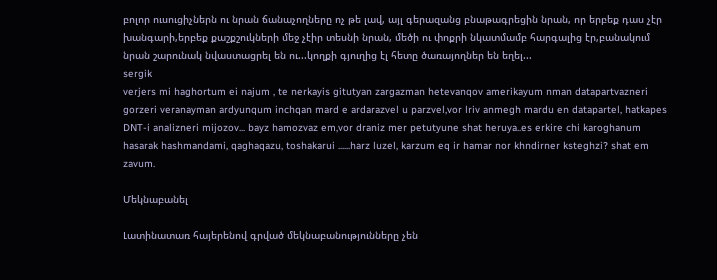բոլոր ուսուցիչներն ու նրան ճանաչողները ոչ թե լավ, այլ գերազանց բնաթագրեցին նրան, որ երբեք դաս չէր խանգարի,երբեք քաշքշուկների մեջ չէիր տեսնի նրան, մեծի ու փոքրի նկատմամբ հարգալից էր,բանակում նրան շարունակ նվաստացրել են ու...կողքի գյուղից էլ հետը ծառայողներ են եղել...
sergik
verjers mi haghortum ei najum , te nerkayis gitutyan zargazman hetevanqov amerikayum nman datapartvazneri gorzeri veranayman ardyunqum inchqan mard e ardarazvel u parzvel,vor lriv anmegh mardu en datapartel, hatkapes DNT-i analizneri mijozov... bayz hamozvaz em,vor draniz mer petutyune shat heruya..es erkire chi karoghanum hasarak hashmandami, qaghaqazu, toshakarui ......harz luzel, karzum eq ir hamar nor khndirner ksteghzi? shat em zavum.

Մեկնաբանել

Լատինատառ հայերենով գրված մեկնաբանությունները չեն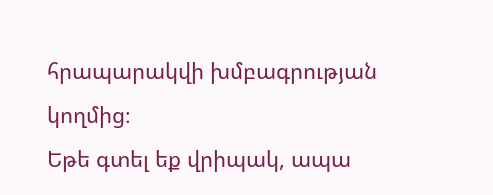հրապարակվի խմբագրության կողմից։
Եթե գտել եք վրիպակ, ապա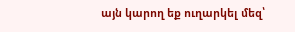այն կարող եք ուղարկել մեզ՝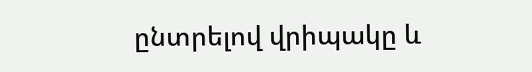ընտրելով վրիպակը և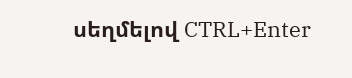սեղմելով CTRL+Enter